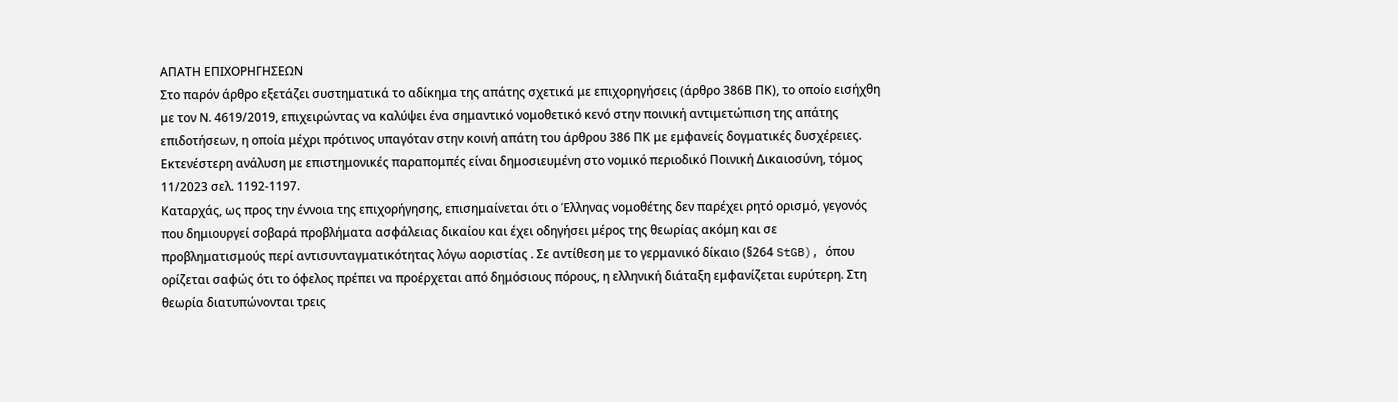ΑΠΑΤΗ ΕΠΙΧΟΡΗΓΗΣΕΩΝ
Στο παρόν άρθρο εξετάζει συστηματικά το αδίκημα της απάτης σχετικά με επιχορηγήσεις (άρθρο 386Β ΠΚ), το οποίο εισήχθη με τον Ν. 4619/2019, επιχειρώντας να καλύψει ένα σημαντικό νομοθετικό κενό στην ποινική αντιμετώπιση της απάτης επιδοτήσεων, η οποία μέχρι πρότινος υπαγόταν στην κοινή απάτη του άρθρου 386 ΠΚ με εμφανείς δογματικές δυσχέρειες. Εκτενέστερη ανάλυση με επιστημονικές παραπομπές είναι δημοσιευμένη στο νομικό περιοδικό Ποινική Δικαιοσύνη, τόμος 11/2023 σελ. 1192-1197.
Καταρχάς, ως προς την έννοια της επιχορήγησης, επισημαίνεται ότι ο Έλληνας νομοθέτης δεν παρέχει ρητό ορισμό, γεγονός που δημιουργεί σοβαρά προβλήματα ασφάλειας δικαίου και έχει οδηγήσει μέρος της θεωρίας ακόμη και σε προβληματισμούς περί αντισυνταγματικότητας λόγω αοριστίας . Σε αντίθεση με το γερμανικό δίκαιο (§264 StGB), όπου ορίζεται σαφώς ότι το όφελος πρέπει να προέρχεται από δημόσιους πόρους, η ελληνική διάταξη εμφανίζεται ευρύτερη. Στη θεωρία διατυπώνονται τρεις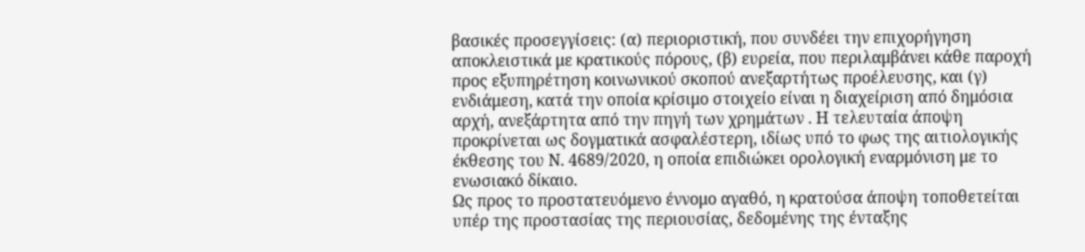βασικές προσεγγίσεις: (α) περιοριστική, που συνδέει την επιχορήγηση αποκλειστικά με κρατικούς πόρους, (β) ευρεία, που περιλαμβάνει κάθε παροχή προς εξυπηρέτηση κοινωνικού σκοπού ανεξαρτήτως προέλευσης, και (γ) ενδιάμεση, κατά την οποία κρίσιμο στοιχείο είναι η διαχείριση από δημόσια αρχή, ανεξάρτητα από την πηγή των χρημάτων . Η τελευταία άποψη προκρίνεται ως δογματικά ασφαλέστερη, ιδίως υπό το φως της αιτιολογικής έκθεσης του Ν. 4689/2020, η οποία επιδιώκει ορολογική εναρμόνιση με το ενωσιακό δίκαιο.
Ως προς το προστατευόμενο έννομο αγαθό, η κρατούσα άποψη τοποθετείται υπέρ της προστασίας της περιουσίας, δεδομένης της ένταξης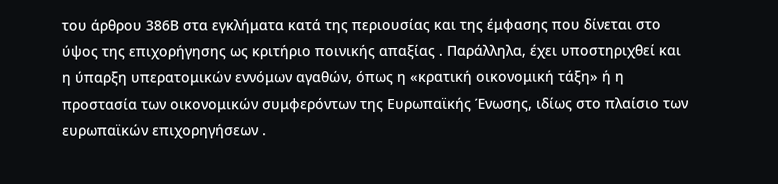του άρθρου 386Β στα εγκλήματα κατά της περιουσίας και της έμφασης που δίνεται στο ύψος της επιχορήγησης ως κριτήριο ποινικής απαξίας . Παράλληλα, έχει υποστηριχθεί και η ύπαρξη υπερατομικών εννόμων αγαθών, όπως η «κρατική οικονομική τάξη» ή η προστασία των οικονομικών συμφερόντων της Ευρωπαϊκής Ένωσης, ιδίως στο πλαίσιο των ευρωπαϊκών επιχορηγήσεων .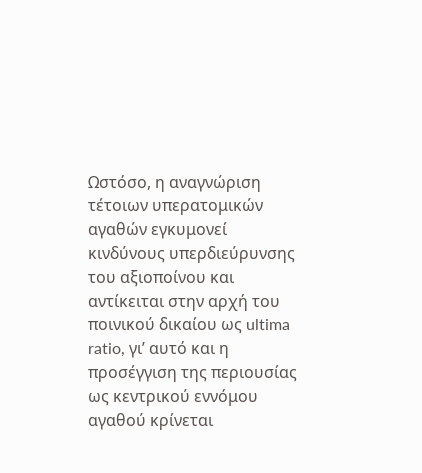Ωστόσο, η αναγνώριση τέτοιων υπερατομικών αγαθών εγκυμονεί κινδύνους υπερδιεύρυνσης του αξιοποίνου και αντίκειται στην αρχή του ποινικού δικαίου ως ultima ratio, γι’ αυτό και η προσέγγιση της περιουσίας ως κεντρικού εννόμου αγαθού κρίνεται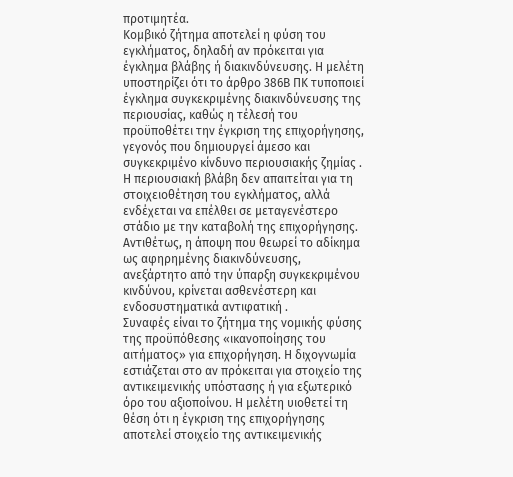προτιμητέα.
Κομβικό ζήτημα αποτελεί η φύση του εγκλήματος, δηλαδή αν πρόκειται για έγκλημα βλάβης ή διακινδύνευσης. Η μελέτη υποστηρίζει ότι το άρθρο 386Β ΠΚ τυποποιεί έγκλημα συγκεκριμένης διακινδύνευσης της περιουσίας, καθώς η τέλεσή του προϋποθέτει την έγκριση της επιχορήγησης, γεγονός που δημιουργεί άμεσο και συγκεκριμένο κίνδυνο περιουσιακής ζημίας . Η περιουσιακή βλάβη δεν απαιτείται για τη στοιχειοθέτηση του εγκλήματος, αλλά ενδέχεται να επέλθει σε μεταγενέστερο στάδιο με την καταβολή της επιχορήγησης. Αντιθέτως, η άποψη που θεωρεί το αδίκημα ως αφηρημένης διακινδύνευσης, ανεξάρτητο από την ύπαρξη συγκεκριμένου κινδύνου, κρίνεται ασθενέστερη και ενδοσυστηματικά αντιφατική .
Συναφές είναι το ζήτημα της νομικής φύσης της προϋπόθεσης «ικανοποίησης του αιτήματος» για επιχορήγηση. Η διχογνωμία εστιάζεται στο αν πρόκειται για στοιχείο της αντικειμενικής υπόστασης ή για εξωτερικό όρο του αξιοποίνου. Η μελέτη υιοθετεί τη θέση ότι η έγκριση της επιχορήγησης αποτελεί στοιχείο της αντικειμενικής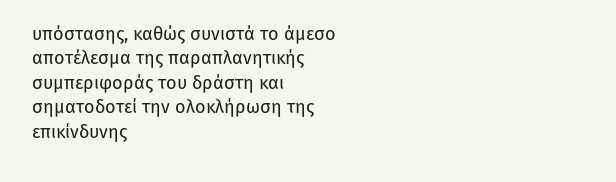υπόστασης, καθώς συνιστά το άμεσο αποτέλεσμα της παραπλανητικής συμπεριφοράς του δράστη και σηματοδοτεί την ολοκλήρωση της επικίνδυνης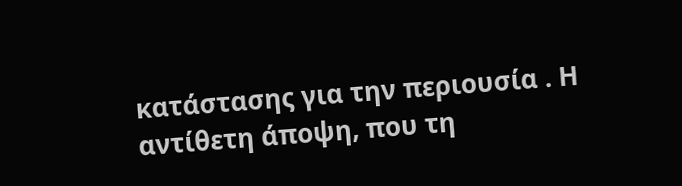κατάστασης για την περιουσία . Η αντίθετη άποψη, που τη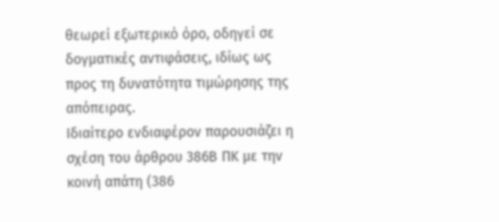θεωρεί εξωτερικό όρο, οδηγεί σε δογματικές αντιφάσεις, ιδίως ως προς τη δυνατότητα τιμώρησης της απόπειρας.
Ιδιαίτερο ενδιαφέρον παρουσιάζει η σχέση του άρθρου 386Β ΠΚ με την κοινή απάτη (386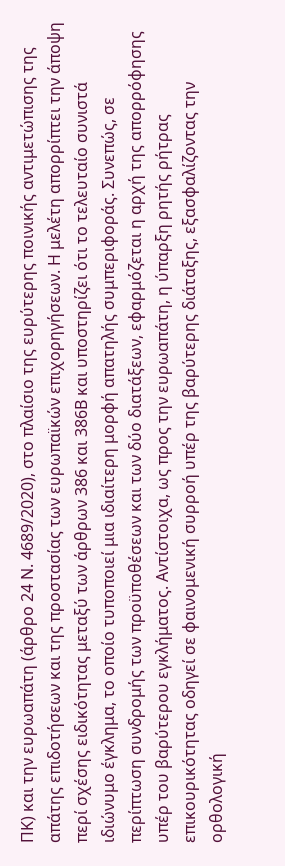ΠΚ) και την ευρωαπάτη (άρθρο 24 Ν. 4689/2020), στο πλαίσιο της ευρύτερης ποινικής αντιμετώπισης της απάτης επιδοτήσεων και της προστασίας των ευρωπαϊκών επιχορηγήσεων. Η μελέτη απορρίπτει την άποψη περί σχέσης ειδικότητας μεταξύ των άρθρων 386 και 386Β και υποστηρίζει ότι το τελευταίο συνιστά ιδιώνυμο έγκλημα, το οποίο τυποποιεί μια ιδιαίτερη μορφή απατηλής συμπεριφοράς. Συνεπώς, σε περίπτωση συνδρομής των προϋποθέσεων και των δύο διατάξεων, εφαρμόζεται η αρχή της απορρόφησης υπέρ του βαρύτερου εγκλήματος. Αντίστοιχα, ως προς την ευρωαπάτη, η ύπαρξη ρητής ρήτρας επικουρικότητας οδηγεί σε φαινομενική συρροή υπέρ της βαρύτερης διάταξης, εξασφαλίζοντας την ορθολογική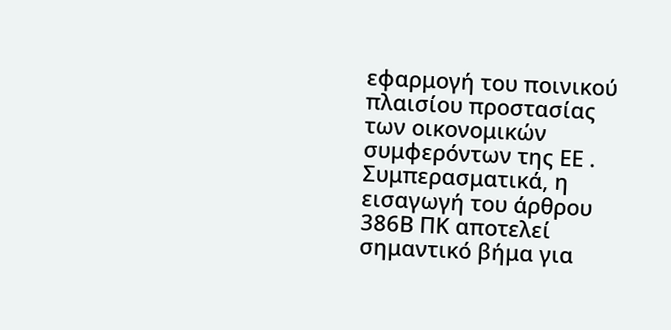εφαρμογή του ποινικού πλαισίου προστασίας των οικονομικών συμφερόντων της ΕΕ .
Συμπερασματικά, η εισαγωγή του άρθρου 386Β ΠΚ αποτελεί σημαντικό βήμα για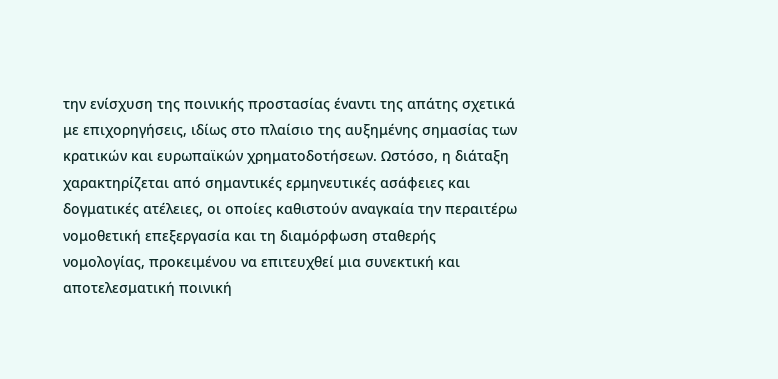την ενίσχυση της ποινικής προστασίας έναντι της απάτης σχετικά με επιχορηγήσεις, ιδίως στο πλαίσιο της αυξημένης σημασίας των κρατικών και ευρωπαϊκών χρηματοδοτήσεων. Ωστόσο, η διάταξη χαρακτηρίζεται από σημαντικές ερμηνευτικές ασάφειες και δογματικές ατέλειες, οι οποίες καθιστούν αναγκαία την περαιτέρω νομοθετική επεξεργασία και τη διαμόρφωση σταθερής νομολογίας, προκειμένου να επιτευχθεί μια συνεκτική και αποτελεσματική ποινική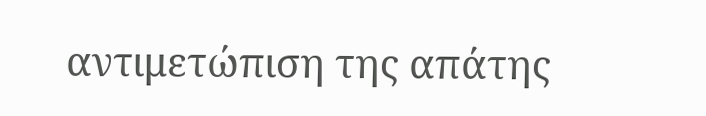αντιμετώπιση της απάτης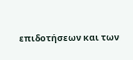επιδοτήσεων και των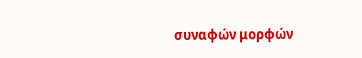συναφών μορφών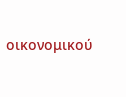οικονομικού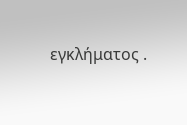εγκλήματος .